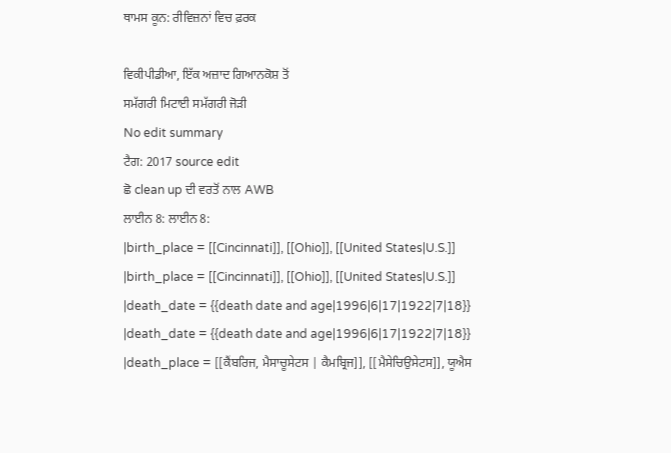ਥਾਮਸ ਕੂਨ: ਰੀਵਿਜ਼ਨਾਂ ਵਿਚ ਫ਼ਰਕ

ਵਿਕੀਪੀਡੀਆ, ਇੱਕ ਅਜ਼ਾਦ ਗਿਆਨਕੋਸ਼ ਤੋਂ
ਸਮੱਗਰੀ ਮਿਟਾਈ ਸਮੱਗਰੀ ਜੋੜੀ
No edit summary
ਟੈਗ: 2017 source edit
ਛੋ clean up ਦੀ ਵਰਤੋਂ ਨਾਲ AWB
ਲਾਈਨ 8: ਲਾਈਨ 8:
|birth_place = [[Cincinnati]], [[Ohio]], [[United States|U.S.]]
|birth_place = [[Cincinnati]], [[Ohio]], [[United States|U.S.]]
|death_date = {{death date and age|1996|6|17|1922|7|18}}
|death_date = {{death date and age|1996|6|17|1922|7|18}}
|death_place = [[ਕੈਂਬਰਿਜ, ਮੈਸਾਚੂਸੇਟਸ | ਕੈਮਬ੍ਰਿਜ]], [[ਮੈਸੇਚਿਉਸੇਟਸ]], ਯੂਐਸ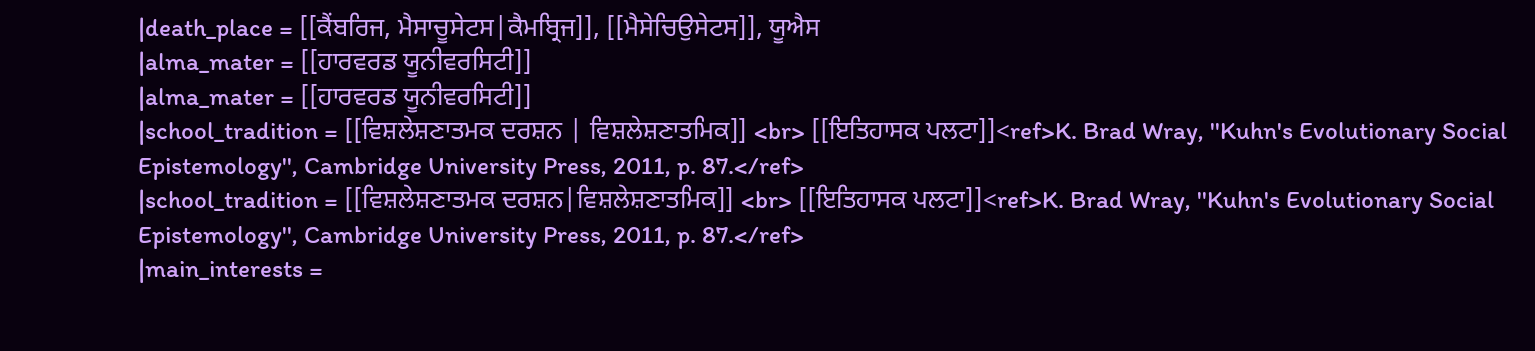|death_place = [[ਕੈਂਬਰਿਜ, ਮੈਸਾਚੂਸੇਟਸ|ਕੈਮਬ੍ਰਿਜ]], [[ਮੈਸੇਚਿਉਸੇਟਸ]], ਯੂਐਸ
|alma_mater = [[ਹਾਰਵਰਡ ਯੂਨੀਵਰਸਿਟੀ]]
|alma_mater = [[ਹਾਰਵਰਡ ਯੂਨੀਵਰਸਿਟੀ]]
|school_tradition = [[ਵਿਸ਼ਲੇਸ਼ਣਾਤਮਕ ਦਰਸ਼ਨ | ਵਿਸ਼ਲੇਸ਼ਣਾਤਮਿਕ]] <br> [[ਇਤਿਹਾਸਕ ਪਲਟਾ]]<ref>K. Brad Wray, ''Kuhn's Evolutionary Social Epistemology'', Cambridge University Press, 2011, p. 87.</ref>
|school_tradition = [[ਵਿਸ਼ਲੇਸ਼ਣਾਤਮਕ ਦਰਸ਼ਨ|ਵਿਸ਼ਲੇਸ਼ਣਾਤਮਿਕ]] <br> [[ਇਤਿਹਾਸਕ ਪਲਟਾ]]<ref>K. Brad Wray, ''Kuhn's Evolutionary Social Epistemology'', Cambridge University Press, 2011, p. 87.</ref>
|main_interests =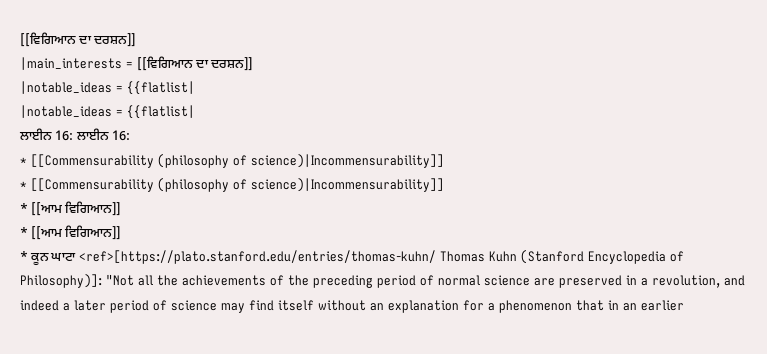[[ਵਿਗਿਆਨ ਦਾ ਦਰਸ਼ਨ]]
|main_interests = [[ਵਿਗਿਆਨ ਦਾ ਦਰਸ਼ਨ]]
|notable_ideas = {{flatlist|
|notable_ideas = {{flatlist|
ਲਾਈਨ 16: ਲਾਈਨ 16:
* [[Commensurability (philosophy of science)|Incommensurability]]
* [[Commensurability (philosophy of science)|Incommensurability]]
* [[ਆਮ ਵਿਗਿਆਨ]]
* [[ਆਮ ਵਿਗਿਆਨ]]
* ਕੂਨ ਘਾਟਾ <ref>[https://plato.stanford.edu/entries/thomas-kuhn/ Thomas Kuhn (Stanford Encyclopedia of Philosophy)]: "Not all the achievements of the preceding period of normal science are preserved in a revolution, and indeed a later period of science may find itself without an explanation for a phenomenon that in an earlier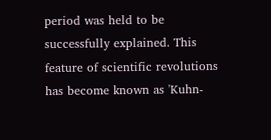period was held to be successfully explained. This feature of scientific revolutions has become known as 'Kuhn-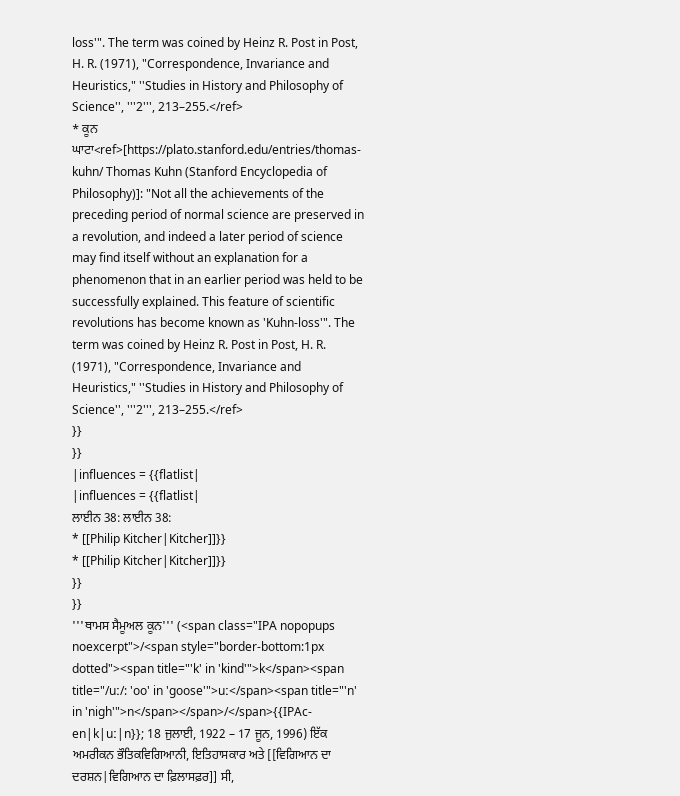loss'". The term was coined by Heinz R. Post in Post, H. R. (1971), "Correspondence, Invariance and Heuristics," ''Studies in History and Philosophy of Science'', '''2''', 213–255.</ref>
* ਕੂਨ ਘਾਟਾ<ref>[https://plato.stanford.edu/entries/thomas-kuhn/ Thomas Kuhn (Stanford Encyclopedia of Philosophy)]: "Not all the achievements of the preceding period of normal science are preserved in a revolution, and indeed a later period of science may find itself without an explanation for a phenomenon that in an earlier period was held to be successfully explained. This feature of scientific revolutions has become known as 'Kuhn-loss'". The term was coined by Heinz R. Post in Post, H. R. (1971), "Correspondence, Invariance and Heuristics," ''Studies in History and Philosophy of Science'', '''2''', 213–255.</ref>
}}
}}
|influences = {{flatlist|
|influences = {{flatlist|
ਲਾਈਨ 38: ਲਾਈਨ 38:
* [[Philip Kitcher|Kitcher]]}}
* [[Philip Kitcher|Kitcher]]}}
}}
}}
'''ਥਾਮਸ ਸੈਮੂਅਲ ਕੂਨ''' (<span class="IPA nopopups noexcerpt">/<span style="border-bottom:1px dotted"><span title="'k' in 'kind'">k</span><span title="/uː/: 'oo' in 'goose'">uː</span><span title="'n' in 'nigh'">n</span></span>/</span>{{IPAc-en|k|uː|n}}; 18 ਜੁਲਾਈ, 1922 – 17 ਜੂਨ, 1996) ਇੱਕ ਅਮਰੀਕਨ ਭੌਤਿਕਵਿਗਿਆਨੀ, ਇਤਿਹਾਸਕਾਰ ਅਤੇ [[ਵਿਗਿਆਨ ਦਾ ਦਰਸ਼ਨ|ਵਿਗਿਆਨ ਦਾ ਫ਼ਿਲਾਸਫ਼ਰ]] ਸੀ,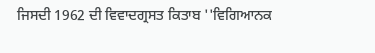ਜਿਸਦੀ 1962 ਦੀ ਵਿਵਾਦਗ੍ਰਸਤ ਕਿਤਾਬ ''ਵਿਗਿਆਨਕ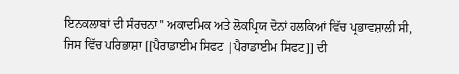ਇਨਕਲਾਬਾਂ ਦੀ ਸੰਰਚਨਾ'' ਅਕਾਦਮਿਕ ਅਤੇ ਲੋਕਪ੍ਰਿਯ ਦੋਨਾਂ ਹਲਕਿਆਂ ਵਿੱਚ ਪ੍ਰਭਾਵਸ਼ਾਲੀ ਸੀ, ਜਿਸ ਵਿੱਚ ਪਰਿਭਾਸ਼ਾ [[ਪੈਰਾਡਾਈਮ ਸਿਫਟ |ਪੈਰਾਡਾਈਮ ਸਿਫਟ]] ਦੀ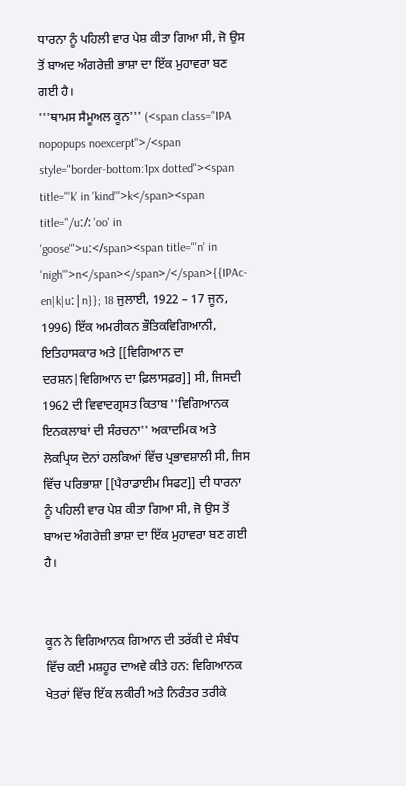ਧਾਰਨਾ ਨੂੰ ਪਹਿਲੀ ਵਾਰ ਪੇਸ਼ ਕੀਤਾ ਗਿਆ ਸੀ, ਜੋ ਉਸ ਤੋਂ ਬਾਅਦ ਅੰਗਰੇਜ਼ੀ ਭਾਸ਼ਾ ਦਾ ਇੱਕ ਮੁਹਾਵਰਾ ਬਣ ਗਈ ਹੈ।
'''ਥਾਮਸ ਸੈਮੂਅਲ ਕੂਨ''' (<span class="IPA nopopups noexcerpt">/<span style="border-bottom:1px dotted"><span title="'k' in 'kind'">k</span><span title="/uː/: 'oo' in 'goose'">uː</span><span title="'n' in 'nigh'">n</span></span>/</span>{{IPAc-en|k|uː|n}}; 18 ਜੁਲਾਈ, 1922 – 17 ਜੂਨ, 1996) ਇੱਕ ਅਮਰੀਕਨ ਭੌਤਿਕਵਿਗਿਆਨੀ, ਇਤਿਹਾਸਕਾਰ ਅਤੇ [[ਵਿਗਿਆਨ ਦਾ ਦਰਸ਼ਨ|ਵਿਗਿਆਨ ਦਾ ਫ਼ਿਲਾਸਫ਼ਰ]] ਸੀ, ਜਿਸਦੀ 1962 ਦੀ ਵਿਵਾਦਗ੍ਰਸਤ ਕਿਤਾਬ ''ਵਿਗਿਆਨਕ ਇਨਕਲਾਬਾਂ ਦੀ ਸੰਰਚਨਾ'' ਅਕਾਦਮਿਕ ਅਤੇ ਲੋਕਪ੍ਰਿਯ ਦੋਨਾਂ ਹਲਕਿਆਂ ਵਿੱਚ ਪ੍ਰਭਾਵਸ਼ਾਲੀ ਸੀ, ਜਿਸ ਵਿੱਚ ਪਰਿਭਾਸ਼ਾ [[ਪੈਰਾਡਾਈਮ ਸਿਫਟ]] ਦੀ ਧਾਰਨਾ ਨੂੰ ਪਹਿਲੀ ਵਾਰ ਪੇਸ਼ ਕੀਤਾ ਗਿਆ ਸੀ, ਜੋ ਉਸ ਤੋਂ ਬਾਅਦ ਅੰਗਰੇਜ਼ੀ ਭਾਸ਼ਾ ਦਾ ਇੱਕ ਮੁਹਾਵਰਾ ਬਣ ਗਈ ਹੈ।


ਕੂਨ ਨੇ ਵਿਗਿਆਨਕ ਗਿਆਨ ਦੀ ਤਰੱਕੀ ਦੇ ਸੰਬੰਧ ਵਿੱਚ ਕਈ ਮਸ਼ਹੂਰ ਦਾਅਵੇ ਕੀਤੇ ਹਨ: ਵਿਗਿਆਨਕ ਖੇਤਰਾਂ ਵਿੱਚ ਇੱਕ ਲਕੀਰੀ ਅਤੇ ਨਿਰੰਤਰ ਤਰੀਕੇ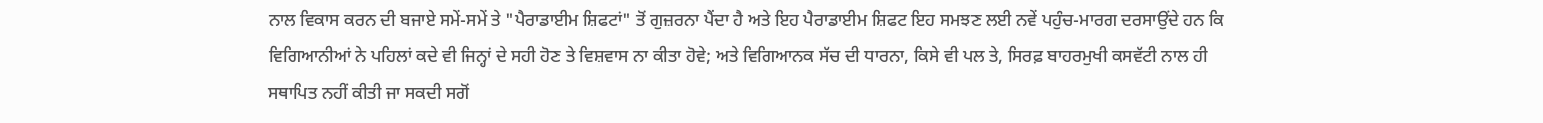ਨਾਲ ਵਿਕਾਸ ਕਰਨ ਦੀ ਬਜਾਏ ਸਮੇਂ-ਸਮੇਂ ਤੇ "ਪੈਰਾਡਾਈਮ ਸ਼ਿਫਟਾਂ" ਤੋਂ ਗੁਜ਼ਰਨਾ ਪੈਂਦਾ ਹੈ ਅਤੇ ਇਹ ਪੈਰਾਡਾਈਮ ਸ਼ਿਫਟ ਇਹ ਸਮਝਣ ਲਈ ਨਵੇਂ ਪਹੁੰਚ-ਮਾਰਗ ਦਰਸਾਉਂਦੇ ਹਨ ਕਿ ਵਿਗਿਆਨੀਆਂ ਨੇ ਪਹਿਲਾਂ ਕਦੇ ਵੀ ਜਿਨ੍ਹਾਂ ਦੇ ਸਹੀ ਹੋਣ ਤੇ ਵਿਸ਼ਵਾਸ ਨਾ ਕੀਤਾ ਹੋਵੇ; ਅਤੇ ਵਿਗਿਆਨਕ ਸੱਚ ਦੀ ਧਾਰਨਾ, ਕਿਸੇ ਵੀ ਪਲ ਤੇ, ਸਿਰਫ਼ ਬਾਹਰਮੁਖੀ ਕਸਵੱਟੀ ਨਾਲ ਹੀ ਸਥਾਪਿਤ ਨਹੀਂ ਕੀਤੀ ਜਾ ਸਕਦੀ ਸਗੋਂ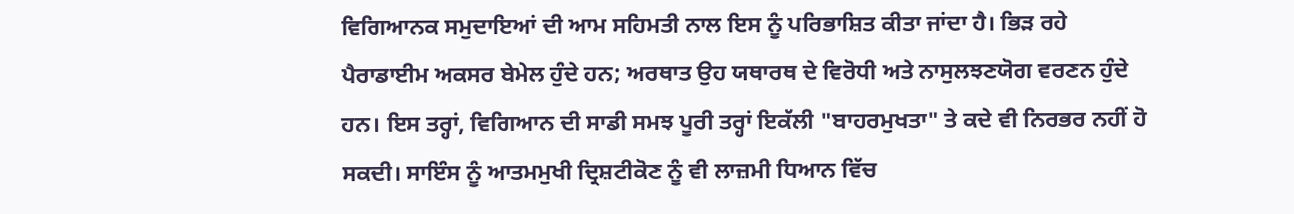ਵਿਗਿਆਨਕ ਸਮੁਦਾਇਆਂ ਦੀ ਆਮ ਸਹਿਮਤੀ ਨਾਲ ਇਸ ਨੂੰ ਪਰਿਭਾਸ਼ਿਤ ਕੀਤਾ ਜਾਂਦਾ ਹੈ। ਭਿੜ ਰਹੇ ਪੈਰਾਡਾਈਮ ਅਕਸਰ ਬੇਮੇਲ ਹੁੰਦੇ ਹਨ; ਅਰਥਾਤ ਉਹ ਯਥਾਰਥ ਦੇ ਵਿਰੋਧੀ ਅਤੇ ਨਾਸੁਲਝਣਯੋਗ ਵਰਣਨ ਹੁੰਦੇ ਹਨ। ਇਸ ਤਰ੍ਹਾਂ, ਵਿਗਿਆਨ ਦੀ ਸਾਡੀ ਸਮਝ ਪੂਰੀ ਤਰ੍ਹਾਂ ਇਕੱਲੀ "ਬਾਹਰਮੁਖਤਾ" ਤੇ ਕਦੇ ਵੀ ਨਿਰਭਰ ਨਹੀਂ ਹੋ ਸਕਦੀ। ਸਾਇੰਸ ਨੂੰ ਆਤਮਮੁਖੀ ਦ੍ਰਿਸ਼ਟੀਕੋਣ ਨੂੰ ਵੀ ਲਾਜ਼ਮੀ ਧਿਆਨ ਵਿੱਚ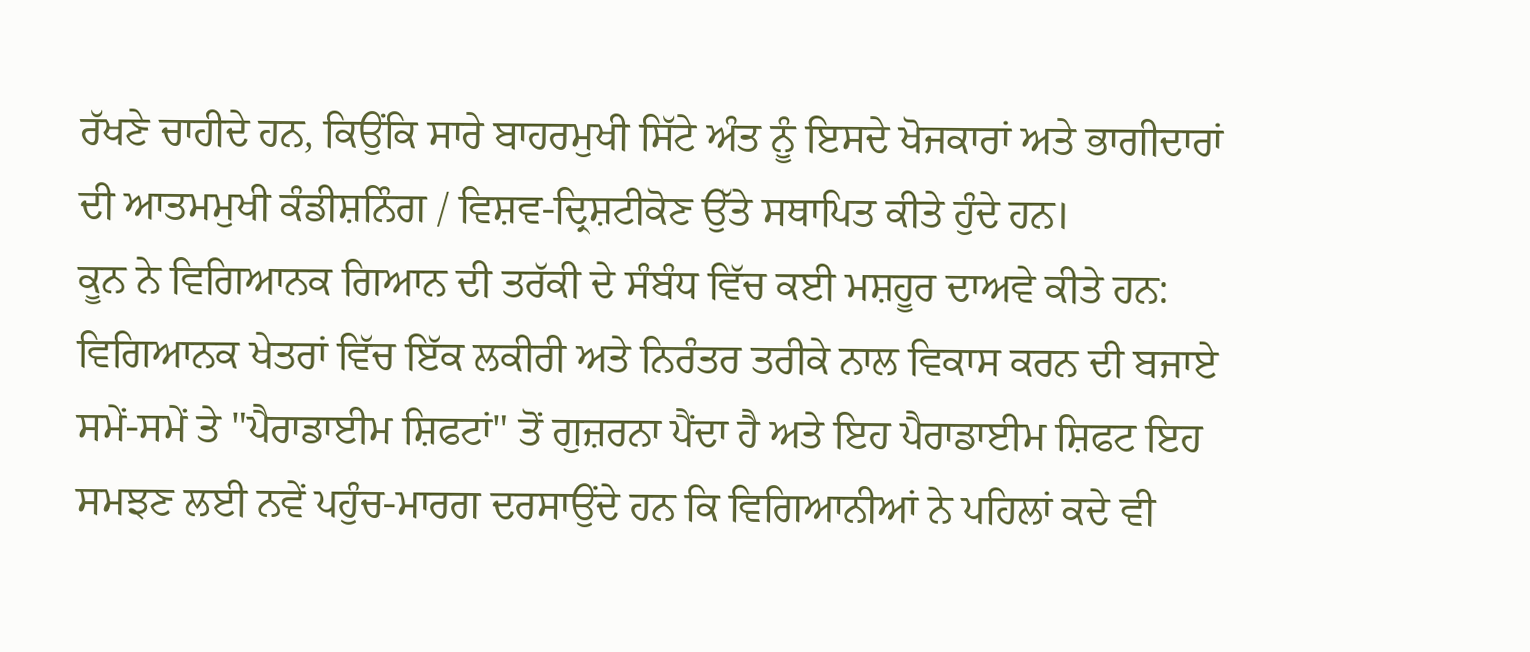ਰੱਖਣੇ ਚਾਹੀਦੇ ਹਨ, ਕਿਉਂਕਿ ਸਾਰੇ ਬਾਹਰਮੁਖੀ ਸਿੱਟੇ ਅੰਤ ਨੂੰ ਇਸਦੇ ਖੋਜਕਾਰਾਂ ਅਤੇ ਭਾਗੀਦਾਰਾਂ ਦੀ ਆਤਮਮੁਖੀ ਕੰਡੀਸ਼ਨਿੰਗ / ਵਿਸ਼ਵ-ਦ੍ਰਿਸ਼ਟੀਕੋਣ ਉੱਤੇ ਸਥਾਪਿਤ ਕੀਤੇ ਹੁੰਦੇ ਹਨ।
ਕੂਨ ਨੇ ਵਿਗਿਆਨਕ ਗਿਆਨ ਦੀ ਤਰੱਕੀ ਦੇ ਸੰਬੰਧ ਵਿੱਚ ਕਈ ਮਸ਼ਹੂਰ ਦਾਅਵੇ ਕੀਤੇ ਹਨ: ਵਿਗਿਆਨਕ ਖੇਤਰਾਂ ਵਿੱਚ ਇੱਕ ਲਕੀਰੀ ਅਤੇ ਨਿਰੰਤਰ ਤਰੀਕੇ ਨਾਲ ਵਿਕਾਸ ਕਰਨ ਦੀ ਬਜਾਏ ਸਮੇਂ-ਸਮੇਂ ਤੇ "ਪੈਰਾਡਾਈਮ ਸ਼ਿਫਟਾਂ" ਤੋਂ ਗੁਜ਼ਰਨਾ ਪੈਂਦਾ ਹੈ ਅਤੇ ਇਹ ਪੈਰਾਡਾਈਮ ਸ਼ਿਫਟ ਇਹ ਸਮਝਣ ਲਈ ਨਵੇਂ ਪਹੁੰਚ-ਮਾਰਗ ਦਰਸਾਉਂਦੇ ਹਨ ਕਿ ਵਿਗਿਆਨੀਆਂ ਨੇ ਪਹਿਲਾਂ ਕਦੇ ਵੀ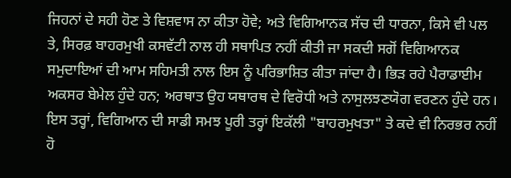ਜਿਹਨਾਂ ਦੇ ਸਹੀ ਹੋਣ ਤੇ ਵਿਸ਼ਵਾਸ ਨਾ ਕੀਤਾ ਹੋਵੇ; ਅਤੇ ਵਿਗਿਆਨਕ ਸੱਚ ਦੀ ਧਾਰਨਾ, ਕਿਸੇ ਵੀ ਪਲ ਤੇ, ਸਿਰਫ਼ ਬਾਹਰਮੁਖੀ ਕਸਵੱਟੀ ਨਾਲ ਹੀ ਸਥਾਪਿਤ ਨਹੀਂ ਕੀਤੀ ਜਾ ਸਕਦੀ ਸਗੋਂ ਵਿਗਿਆਨਕ ਸਮੁਦਾਇਆਂ ਦੀ ਆਮ ਸਹਿਮਤੀ ਨਾਲ ਇਸ ਨੂੰ ਪਰਿਭਾਸ਼ਿਤ ਕੀਤਾ ਜਾਂਦਾ ਹੈ। ਭਿੜ ਰਹੇ ਪੈਰਾਡਾਈਮ ਅਕਸਰ ਬੇਮੇਲ ਹੁੰਦੇ ਹਨ; ਅਰਥਾਤ ਉਹ ਯਥਾਰਥ ਦੇ ਵਿਰੋਧੀ ਅਤੇ ਨਾਸੁਲਝਣਯੋਗ ਵਰਣਨ ਹੁੰਦੇ ਹਨ। ਇਸ ਤਰ੍ਹਾਂ, ਵਿਗਿਆਨ ਦੀ ਸਾਡੀ ਸਮਝ ਪੂਰੀ ਤਰ੍ਹਾਂ ਇਕੱਲੀ "ਬਾਹਰਮੁਖਤਾ" ਤੇ ਕਦੇ ਵੀ ਨਿਰਭਰ ਨਹੀਂ ਹੋ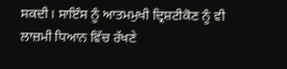ਸਕਦੀ। ਸਾਇੰਸ ਨੂੰ ਆਤਮਮੁਖੀ ਦ੍ਰਿਸ਼ਟੀਕੋਣ ਨੂੰ ਵੀ ਲਾਜ਼ਮੀ ਧਿਆਨ ਵਿੱਚ ਰੱਖਣੇ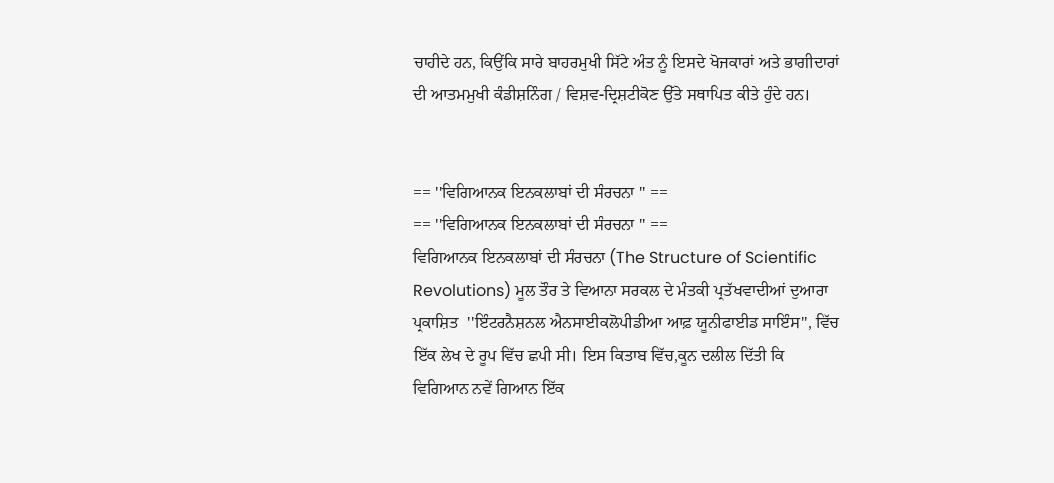ਚਾਹੀਦੇ ਹਨ, ਕਿਉਂਕਿ ਸਾਰੇ ਬਾਹਰਮੁਖੀ ਸਿੱਟੇ ਅੰਤ ਨੂੰ ਇਸਦੇ ਖੋਜਕਾਰਾਂ ਅਤੇ ਭਾਗੀਦਾਰਾਂ ਦੀ ਆਤਮਮੁਖੀ ਕੰਡੀਸ਼ਨਿੰਗ / ਵਿਸ਼ਵ-ਦ੍ਰਿਸ਼ਟੀਕੋਣ ਉੱਤੇ ਸਥਾਪਿਤ ਕੀਤੇ ਹੁੰਦੇ ਹਨ।


== ''ਵਿਗਿਆਨਕ ਇਨਕਲਾਬਾਂ ਦੀ ਸੰਰਚਨਾ '' ==
== ''ਵਿਗਿਆਨਕ ਇਨਕਲਾਬਾਂ ਦੀ ਸੰਰਚਨਾ '' ==
ਵਿਗਿਆਨਕ ਇਨਕਲਾਬਾਂ ਦੀ ਸੰਰਚਨਾ (The Structure of Scientific Revolutions) ਮੂਲ ਤੌਰ ਤੇ ਵਿਆਨਾ ਸਰਕਲ ਦੇ ਮੰਤਕੀ ਪ੍ਰਤੱਖਵਾਦੀਆਂ ਦੁਆਰਾ ਪ੍ਰਕਾਸ਼ਿਤ  ''ਇੰਟਰਨੈਸ਼ਨਲ ਐਨਸਾਈਕਲੋਪੀਡੀਆ ਆਫ਼ ਯੂਨੀਫਾਈਡ ਸਾਇੰਸ'', ਵਿੱਚ ਇੱਕ ਲੇਖ ਦੇ ਰੂਪ ਵਿੱਚ ਛਪੀ ਸੀ। ਇਸ ਕਿਤਾਬ ਵਿੱਚ,ਕੂਨ ਦਲੀਲ ਦਿੱਤੀ ਕਿ ਵਿਗਿਆਨ ਨਵੇਂ ਗਿਆਨ ਇੱਕ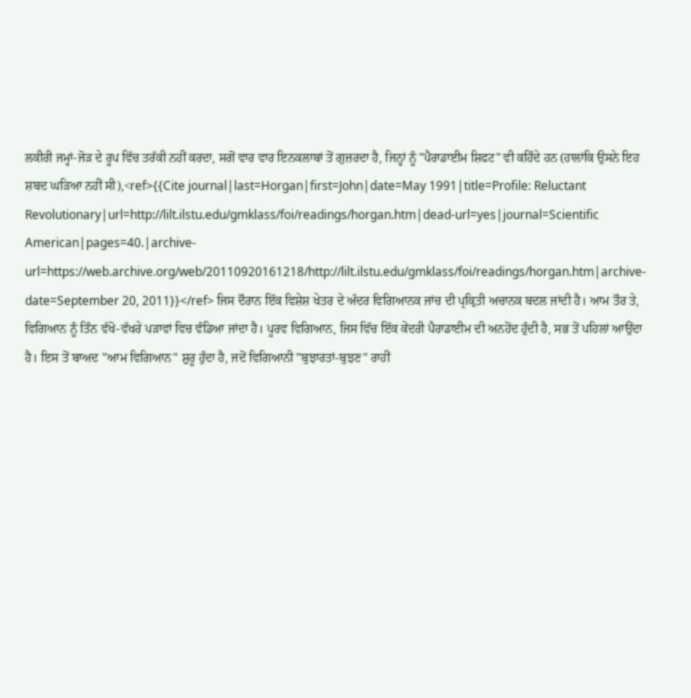ਲਕੀਰੀ ਜਮ੍ਹਾਂ-ਜੋੜ ਦੇ ਰੂਪ ਵਿੱਚ ਤਰੱਕੀ ਨਹੀਂ ਕਰਦਾ, ਸਗੋਂ ਵਾਰ ਵਾਰ ਇਨਕਲਾਬਾਂ ਤੋਂ ਗੁਜ਼ਰਦਾ ਹੈ, ਜਿਨ੍ਹਾਂ ਨੂੰ "ਪੈਰਾਡਾਈਮ ਸ਼ਿਫਟ" ਵੀ ਕਹਿੰਦੇ ਹਨ (ਹਾਲਾਂਕਿ ਉਸਨੇ ਇਹ ਸ਼ਬਦ ਘੜਿਆ ਨਹੀਂ ਸੀ),<ref>{{Cite journal|last=Horgan|first=John|date=May 1991|title=Profile: Reluctant Revolutionary|url=http://lilt.ilstu.edu/gmklass/foi/readings/horgan.htm|dead-url=yes|journal=Scientific American|pages=40.|archive-url=https://web.archive.org/web/20110920161218/http://lilt.ilstu.edu/gmklass/foi/readings/horgan.htm|archive-date=September 20, 2011}}</ref> ਜਿਸ ਦੌਰਾਨ ਇੱਕ ਵਿਸ਼ੇਸ਼ ਖੇਤਰ ਦੇ ਅੰਦਰ ਵਿਗਿਆਨਕ ਜਾਂਚ ਦੀ ਪ੍ਰਕ੍ਰਿਤੀ ਅਚਾਨਕ ਬਦਲ ਜਾਂਦੀ ਹੈ। ਆਮ ਤੌਰ ਤੇ, ਵਿਗਿਆਨ ਨੂੰ ਤਿੰਨ ਵੱਖੋ-ਵੱਖਰੇ ਪੜਾਵਾਂ ਵਿਚ ਵੰਡਿਆ ਜਾਂਦਾ ਹੈ। ਪੂਰਵ ਵਿਗਿਆਨ, ਜਿਸ ਵਿੱਚ ਇੱਕ ਕੇਂਦਰੀ ਪੈਰਾਡਾਈਮ ਦੀ ਅਨਹੋਂਦ ਹੁੰਦੀ ਹੈ, ਸਭ ਤੋਂ ਪਹਿਲਾਂ ਆਉਂਦਾ ਹੈ। ਇਸ ਤੋਂ ਬਾਅਦ "ਆਮ ਵਿਗਿਆਨ" ਸ਼ੁਰੂ ਹੁੰਦਾ ਹੈ, ਜਦੋਂ ਵਿਗਿਆਨੀ "ਬੁਝਾਰਤਾਂ-ਬੁਝਣ" ਰਾਹੀਂ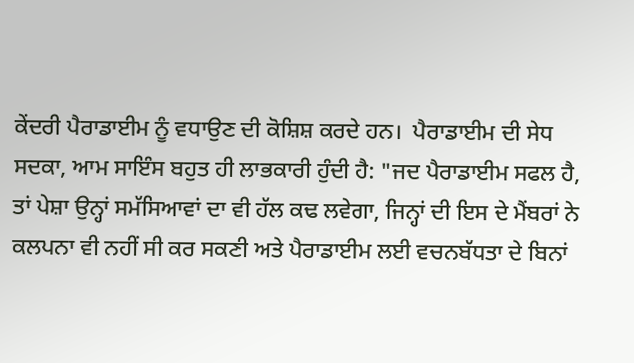ਕੇਂਦਰੀ ਪੈਰਾਡਾਈਮ ਨੂੰ ਵਧਾਉਣ ਦੀ ਕੋਸ਼ਿਸ਼ ਕਰਦੇ ਹਨ।  ਪੈਰਾਡਾਈਮ ਦੀ ਸੇਧ ਸਦਕਾ, ਆਮ ਸਾਇੰਸ ਬਹੁਤ ਹੀ ਲਾਭਕਾਰੀ ਹੁੰਦੀ ਹੈ: "ਜਦ ਪੈਰਾਡਾਈਮ ਸਫਲ ਹੈ, ਤਾਂ ਪੇਸ਼ਾ ਉਨ੍ਹਾਂ ਸਮੱਸਿਆਵਾਂ ਦਾ ਵੀ ਹੱਲ ਕਢ ਲਵੇਗਾ, ਜਿਨ੍ਹਾਂ ਦੀ ਇਸ ਦੇ ਮੈਂਬਰਾਂ ਨੇ ਕਲਪਨਾ ਵੀ ਨਹੀਂ ਸੀ ਕਰ ਸਕਣੀ ਅਤੇ ਪੈਰਾਡਾਈਮ ਲਈ ਵਚਨਬੱਧਤਾ ਦੇ ਬਿਨਾਂ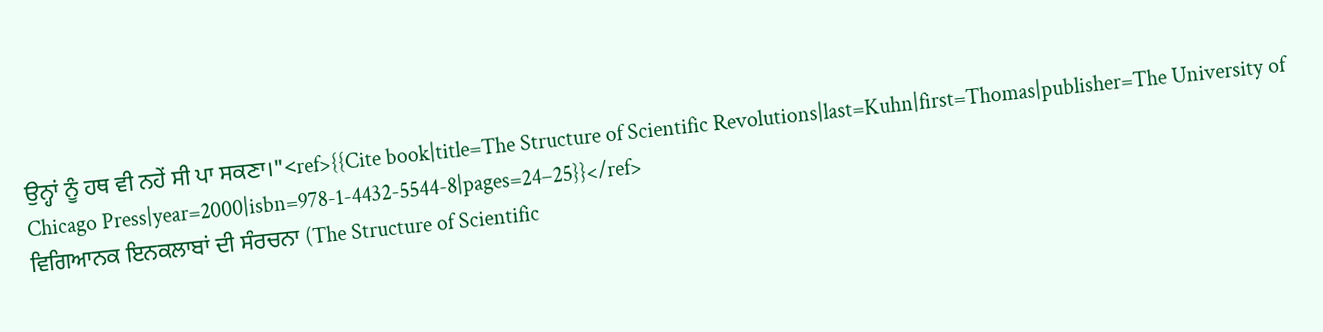ਉਨ੍ਹਾਂ ਨੂੰ ਹਥ ਵੀ ਨਹੇਂ ਸੀ ਪਾ ਸਕਣਾ।"<ref>{{Cite book|title=The Structure of Scientific Revolutions|last=Kuhn|first=Thomas|publisher=The University of Chicago Press|year=2000|isbn=978-1-4432-5544-8|pages=24–25}}</ref>
ਵਿਗਿਆਨਕ ਇਨਕਲਾਬਾਂ ਦੀ ਸੰਰਚਨਾ (The Structure of Scientific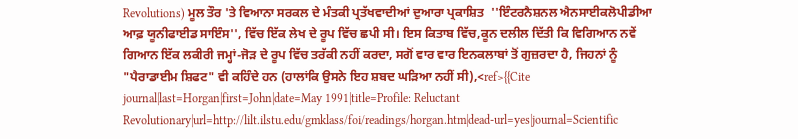Revolutions) ਮੂਲ ਤੌਰ 'ਤੇ ਵਿਆਨਾ ਸਰਕਲ ਦੇ ਮੰਤਕੀ ਪ੍ਰਤੱਖਵਾਦੀਆਂ ਦੁਆਰਾ ਪ੍ਰਕਾਸ਼ਿਤ  ''ਇੰਟਰਨੈਸ਼ਨਲ ਐਨਸਾਈਕਲੋਪੀਡੀਆ ਆਫ਼ ਯੂਨੀਫਾਈਡ ਸਾਇੰਸ'', ਵਿੱਚ ਇੱਕ ਲੇਖ ਦੇ ਰੂਪ ਵਿੱਚ ਛਪੀ ਸੀ। ਇਸ ਕਿਤਾਬ ਵਿੱਚ,ਕੂਨ ਦਲੀਲ ਦਿੱਤੀ ਕਿ ਵਿਗਿਆਨ ਨਵੇਂ ਗਿਆਨ ਇੱਕ ਲਕੀਰੀ ਜਮ੍ਹਾਂ-ਜੋੜ ਦੇ ਰੂਪ ਵਿੱਚ ਤਰੱਕੀ ਨਹੀਂ ਕਰਦਾ, ਸਗੋਂ ਵਾਰ ਵਾਰ ਇਨਕਲਾਬਾਂ ਤੋਂ ਗੁਜ਼ਰਦਾ ਹੈ, ਜਿਹਨਾਂ ਨੂੰ "ਪੈਰਾਡਾਈਮ ਸ਼ਿਫਟ" ਵੀ ਕਹਿੰਦੇ ਹਨ (ਹਾਲਾਂਕਿ ਉਸਨੇ ਇਹ ਸ਼ਬਦ ਘੜਿਆ ਨਹੀਂ ਸੀ),<ref>{{Cite journal|last=Horgan|first=John|date=May 1991|title=Profile: Reluctant Revolutionary|url=http://lilt.ilstu.edu/gmklass/foi/readings/horgan.htm|dead-url=yes|journal=Scientific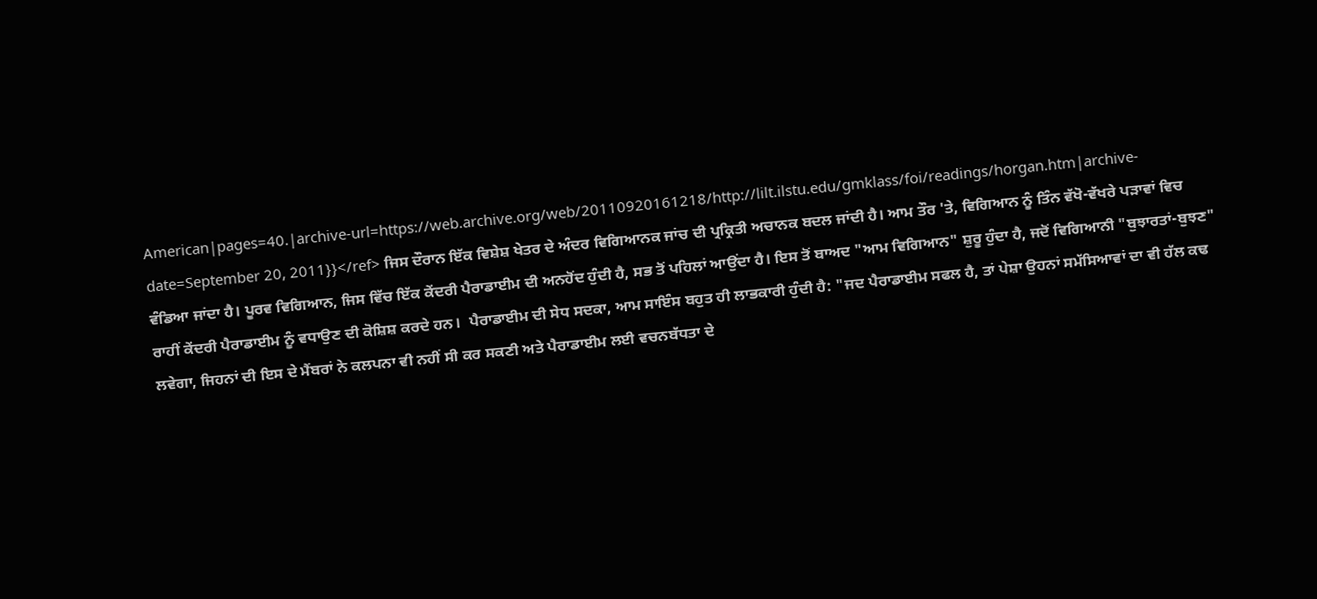American|pages=40.|archive-url=https://web.archive.org/web/20110920161218/http://lilt.ilstu.edu/gmklass/foi/readings/horgan.htm|archive-date=September 20, 2011}}</ref> ਜਿਸ ਦੌਰਾਨ ਇੱਕ ਵਿਸ਼ੇਸ਼ ਖੇਤਰ ਦੇ ਅੰਦਰ ਵਿਗਿਆਨਕ ਜਾਂਚ ਦੀ ਪ੍ਰਕ੍ਰਿਤੀ ਅਚਾਨਕ ਬਦਲ ਜਾਂਦੀ ਹੈ। ਆਮ ਤੌਰ 'ਤੇ, ਵਿਗਿਆਨ ਨੂੰ ਤਿੰਨ ਵੱਖੋ-ਵੱਖਰੇ ਪੜਾਵਾਂ ਵਿਚ ਵੰਡਿਆ ਜਾਂਦਾ ਹੈ। ਪੂਰਵ ਵਿਗਿਆਨ, ਜਿਸ ਵਿੱਚ ਇੱਕ ਕੇਂਦਰੀ ਪੈਰਾਡਾਈਮ ਦੀ ਅਨਹੋਂਦ ਹੁੰਦੀ ਹੈ, ਸਭ ਤੋਂ ਪਹਿਲਾਂ ਆਉਂਦਾ ਹੈ। ਇਸ ਤੋਂ ਬਾਅਦ "ਆਮ ਵਿਗਿਆਨ" ਸ਼ੁਰੂ ਹੁੰਦਾ ਹੈ, ਜਦੋਂ ਵਿਗਿਆਨੀ "ਬੁਝਾਰਤਾਂ-ਬੁਝਣ" ਰਾਹੀਂ ਕੇਂਦਰੀ ਪੈਰਾਡਾਈਮ ਨੂੰ ਵਧਾਉਣ ਦੀ ਕੋਸ਼ਿਸ਼ ਕਰਦੇ ਹਨ।  ਪੈਰਾਡਾਈਮ ਦੀ ਸੇਧ ਸਦਕਾ, ਆਮ ਸਾਇੰਸ ਬਹੁਤ ਹੀ ਲਾਭਕਾਰੀ ਹੁੰਦੀ ਹੈ: "ਜਦ ਪੈਰਾਡਾਈਮ ਸਫਲ ਹੈ, ਤਾਂ ਪੇਸ਼ਾ ਉਹਨਾਂ ਸਮੱਸਿਆਵਾਂ ਦਾ ਵੀ ਹੱਲ ਕਢ ਲਵੇਗਾ, ਜਿਹਨਾਂ ਦੀ ਇਸ ਦੇ ਮੈਂਬਰਾਂ ਨੇ ਕਲਪਨਾ ਵੀ ਨਹੀਂ ਸੀ ਕਰ ਸਕਣੀ ਅਤੇ ਪੈਰਾਡਾਈਮ ਲਈ ਵਚਨਬੱਧਤਾ ਦੇ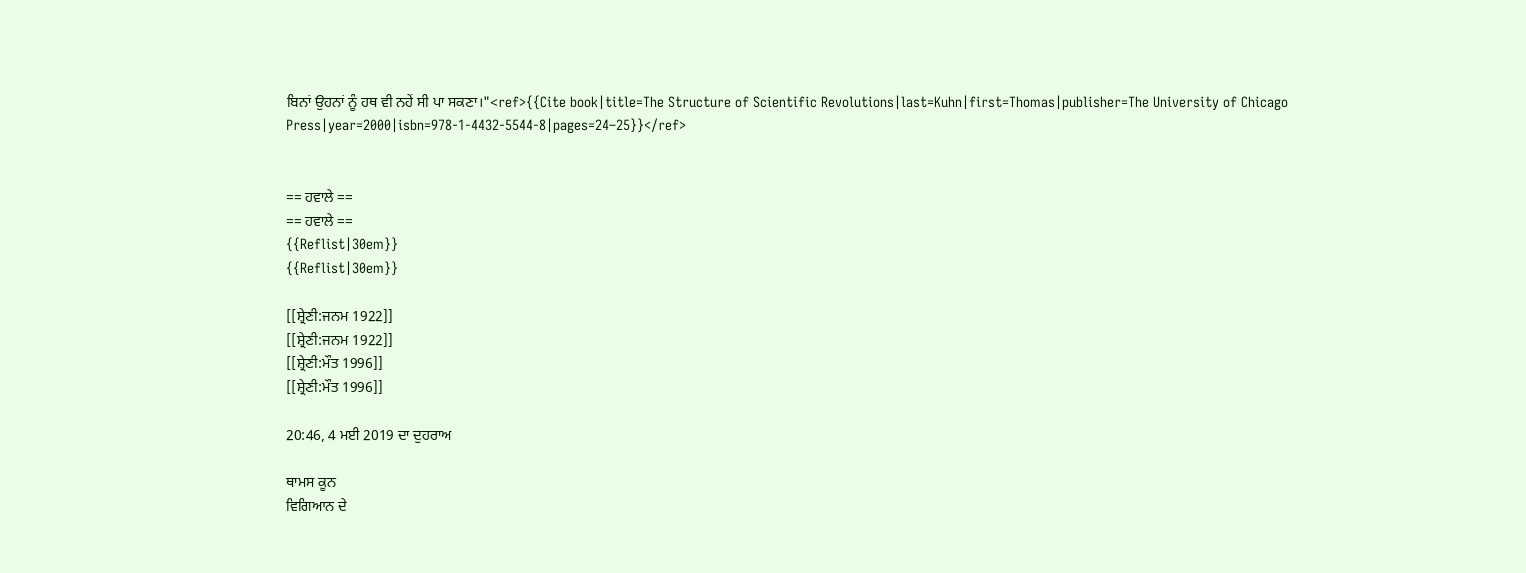ਬਿਨਾਂ ਉਹਨਾਂ ਨੂੰ ਹਥ ਵੀ ਨਹੇਂ ਸੀ ਪਾ ਸਕਣਾ।"<ref>{{Cite book|title=The Structure of Scientific Revolutions|last=Kuhn|first=Thomas|publisher=The University of Chicago Press|year=2000|isbn=978-1-4432-5544-8|pages=24–25}}</ref>


== ਹਵਾਲੇ ==
== ਹਵਾਲੇ ==
{{Reflist|30em}}
{{Reflist|30em}}

[[ਸ਼੍ਰੇਣੀ:ਜਨਮ 1922]]
[[ਸ਼੍ਰੇਣੀ:ਜਨਮ 1922]]
[[ਸ਼੍ਰੇਣੀ:ਮੌਤ 1996]]
[[ਸ਼੍ਰੇਣੀ:ਮੌਤ 1996]]

20:46, 4 ਮਈ 2019 ਦਾ ਦੁਹਰਾਅ

ਥਾਮਸ ਕੂਨ
ਵਿਗਿਆਨ ਦੇ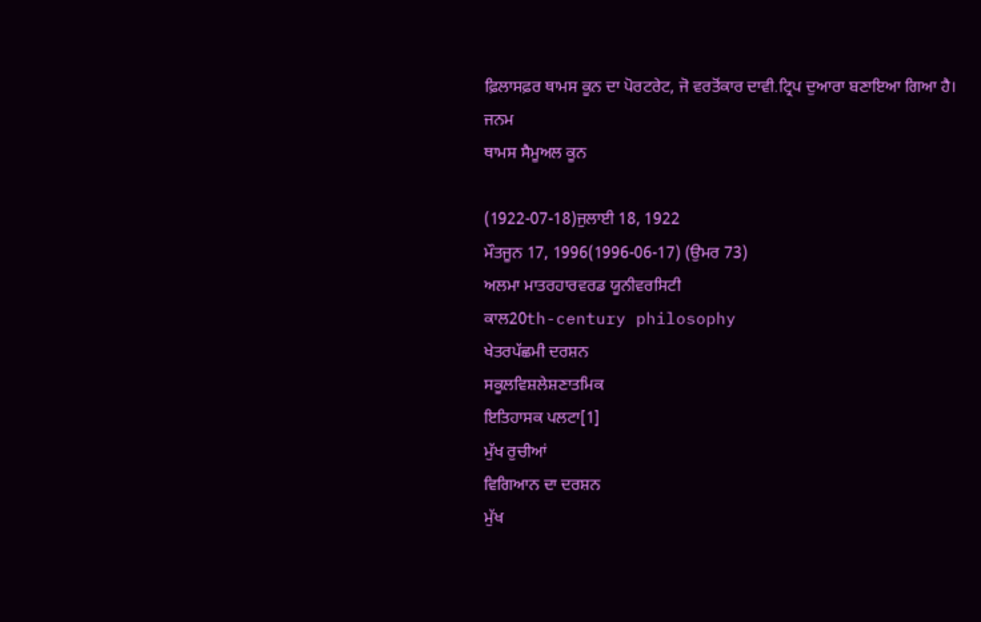ਫ਼ਿਲਾਸਫ਼ਰ ਥਾਮਸ ਕੂਨ ਦਾ ਪੋਰਟਰੇਟ, ਜੋ ਵਰਤੋਂਕਾਰ ਦਾਵੀ.ਟ੍ਰਿਪ ਦੁਆਰਾ ਬਣਾਇਆ ਗਿਆ ਹੈ।
ਜਨਮ
ਥਾਮਸ ਸੈਮੂਅਲ ਕੂਨ

(1922-07-18)ਜੁਲਾਈ 18, 1922
ਮੌਤਜੂਨ 17, 1996(1996-06-17) (ਉਮਰ 73)
ਅਲਮਾ ਮਾਤਰਹਾਰਵਰਡ ਯੂਨੀਵਰਸਿਟੀ
ਕਾਲ20th-century philosophy
ਖੇਤਰਪੱਛਮੀ ਦਰਸ਼ਨ
ਸਕੂਲਵਿਸ਼ਲੇਸ਼ਣਾਤਮਿਕ
ਇਤਿਹਾਸਕ ਪਲਟਾ[1]
ਮੁੱਖ ਰੁਚੀਆਂ
ਵਿਗਿਆਨ ਦਾ ਦਰਸ਼ਨ
ਮੁੱਖ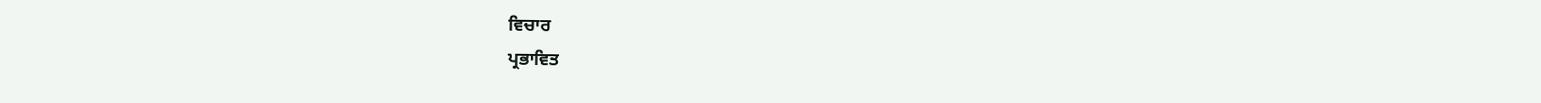ਵਿਚਾਰ
ਪ੍ਰਭਾਵਿਤ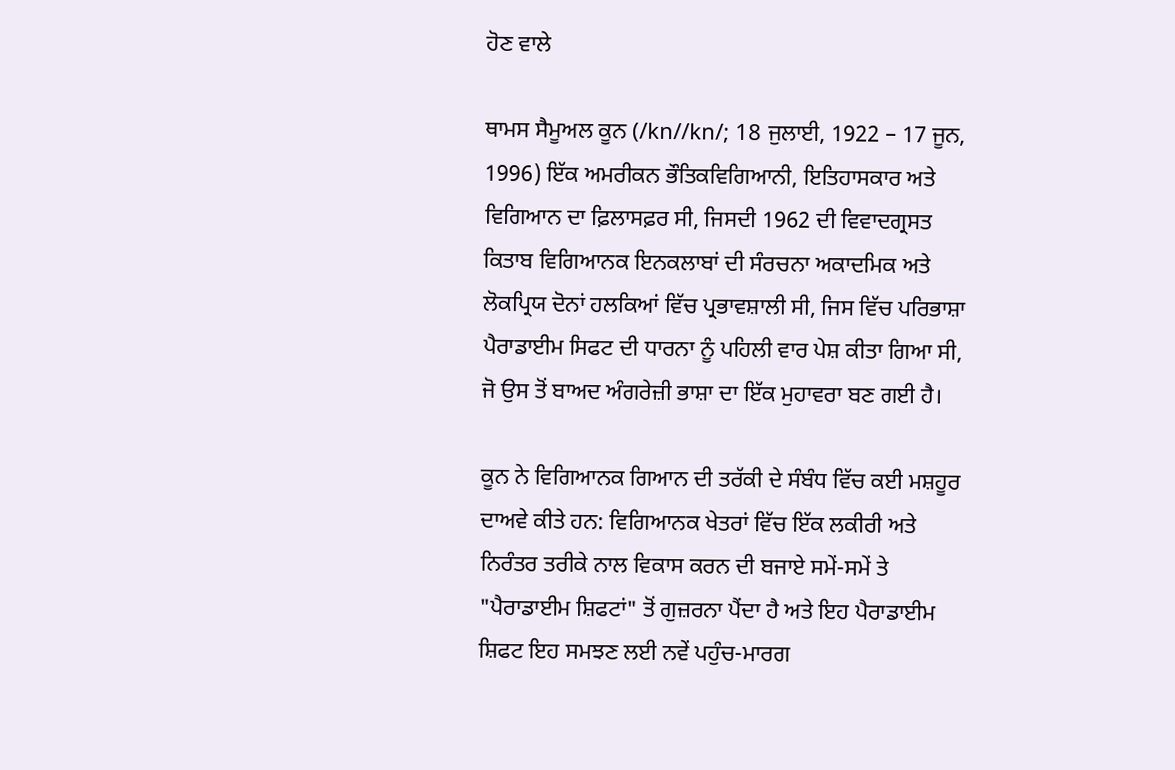ਹੋਣ ਵਾਲੇ

ਥਾਮਸ ਸੈਮੂਅਲ ਕੂਨ (/kn//kn/; 18 ਜੁਲਾਈ, 1922 – 17 ਜੂਨ, 1996) ਇੱਕ ਅਮਰੀਕਨ ਭੌਤਿਕਵਿਗਿਆਨੀ, ਇਤਿਹਾਸਕਾਰ ਅਤੇ ਵਿਗਿਆਨ ਦਾ ਫ਼ਿਲਾਸਫ਼ਰ ਸੀ, ਜਿਸਦੀ 1962 ਦੀ ਵਿਵਾਦਗ੍ਰਸਤ ਕਿਤਾਬ ਵਿਗਿਆਨਕ ਇਨਕਲਾਬਾਂ ਦੀ ਸੰਰਚਨਾ ਅਕਾਦਮਿਕ ਅਤੇ ਲੋਕਪ੍ਰਿਯ ਦੋਨਾਂ ਹਲਕਿਆਂ ਵਿੱਚ ਪ੍ਰਭਾਵਸ਼ਾਲੀ ਸੀ, ਜਿਸ ਵਿੱਚ ਪਰਿਭਾਸ਼ਾ ਪੈਰਾਡਾਈਮ ਸਿਫਟ ਦੀ ਧਾਰਨਾ ਨੂੰ ਪਹਿਲੀ ਵਾਰ ਪੇਸ਼ ਕੀਤਾ ਗਿਆ ਸੀ, ਜੋ ਉਸ ਤੋਂ ਬਾਅਦ ਅੰਗਰੇਜ਼ੀ ਭਾਸ਼ਾ ਦਾ ਇੱਕ ਮੁਹਾਵਰਾ ਬਣ ਗਈ ਹੈ।

ਕੂਨ ਨੇ ਵਿਗਿਆਨਕ ਗਿਆਨ ਦੀ ਤਰੱਕੀ ਦੇ ਸੰਬੰਧ ਵਿੱਚ ਕਈ ਮਸ਼ਹੂਰ ਦਾਅਵੇ ਕੀਤੇ ਹਨ: ਵਿਗਿਆਨਕ ਖੇਤਰਾਂ ਵਿੱਚ ਇੱਕ ਲਕੀਰੀ ਅਤੇ ਨਿਰੰਤਰ ਤਰੀਕੇ ਨਾਲ ਵਿਕਾਸ ਕਰਨ ਦੀ ਬਜਾਏ ਸਮੇਂ-ਸਮੇਂ ਤੇ "ਪੈਰਾਡਾਈਮ ਸ਼ਿਫਟਾਂ" ਤੋਂ ਗੁਜ਼ਰਨਾ ਪੈਂਦਾ ਹੈ ਅਤੇ ਇਹ ਪੈਰਾਡਾਈਮ ਸ਼ਿਫਟ ਇਹ ਸਮਝਣ ਲਈ ਨਵੇਂ ਪਹੁੰਚ-ਮਾਰਗ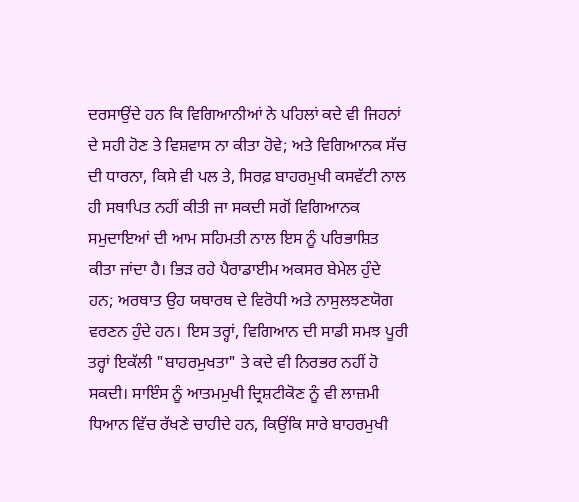ਦਰਸਾਉਂਦੇ ਹਨ ਕਿ ਵਿਗਿਆਨੀਆਂ ਨੇ ਪਹਿਲਾਂ ਕਦੇ ਵੀ ਜਿਹਨਾਂ ਦੇ ਸਹੀ ਹੋਣ ਤੇ ਵਿਸ਼ਵਾਸ ਨਾ ਕੀਤਾ ਹੋਵੇ; ਅਤੇ ਵਿਗਿਆਨਕ ਸੱਚ ਦੀ ਧਾਰਨਾ, ਕਿਸੇ ਵੀ ਪਲ ਤੇ, ਸਿਰਫ਼ ਬਾਹਰਮੁਖੀ ਕਸਵੱਟੀ ਨਾਲ ਹੀ ਸਥਾਪਿਤ ਨਹੀਂ ਕੀਤੀ ਜਾ ਸਕਦੀ ਸਗੋਂ ਵਿਗਿਆਨਕ ਸਮੁਦਾਇਆਂ ਦੀ ਆਮ ਸਹਿਮਤੀ ਨਾਲ ਇਸ ਨੂੰ ਪਰਿਭਾਸ਼ਿਤ ਕੀਤਾ ਜਾਂਦਾ ਹੈ। ਭਿੜ ਰਹੇ ਪੈਰਾਡਾਈਮ ਅਕਸਰ ਬੇਮੇਲ ਹੁੰਦੇ ਹਨ; ਅਰਥਾਤ ਉਹ ਯਥਾਰਥ ਦੇ ਵਿਰੋਧੀ ਅਤੇ ਨਾਸੁਲਝਣਯੋਗ ਵਰਣਨ ਹੁੰਦੇ ਹਨ। ਇਸ ਤਰ੍ਹਾਂ, ਵਿਗਿਆਨ ਦੀ ਸਾਡੀ ਸਮਝ ਪੂਰੀ ਤਰ੍ਹਾਂ ਇਕੱਲੀ "ਬਾਹਰਮੁਖਤਾ" ਤੇ ਕਦੇ ਵੀ ਨਿਰਭਰ ਨਹੀਂ ਹੋ ਸਕਦੀ। ਸਾਇੰਸ ਨੂੰ ਆਤਮਮੁਖੀ ਦ੍ਰਿਸ਼ਟੀਕੋਣ ਨੂੰ ਵੀ ਲਾਜ਼ਮੀ ਧਿਆਨ ਵਿੱਚ ਰੱਖਣੇ ਚਾਹੀਦੇ ਹਨ, ਕਿਉਂਕਿ ਸਾਰੇ ਬਾਹਰਮੁਖੀ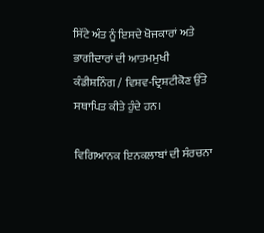ਸਿੱਟੇ ਅੰਤ ਨੂੰ ਇਸਦੇ ਖੋਜਕਾਰਾਂ ਅਤੇ ਭਾਗੀਦਾਰਾਂ ਦੀ ਆਤਮਮੁਖੀ ਕੰਡੀਸ਼ਨਿੰਗ / ਵਿਸ਼ਵ-ਦ੍ਰਿਸ਼ਟੀਕੋਣ ਉੱਤੇ ਸਥਾਪਿਤ ਕੀਤੇ ਹੁੰਦੇ ਹਨ।

ਵਿਗਿਆਨਕ ਇਨਕਲਾਬਾਂ ਦੀ ਸੰਰਚਨਾ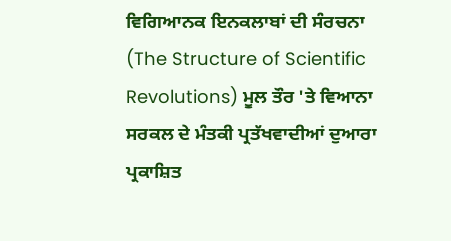ਵਿਗਿਆਨਕ ਇਨਕਲਾਬਾਂ ਦੀ ਸੰਰਚਨਾ (The Structure of Scientific Revolutions) ਮੂਲ ਤੌਰ 'ਤੇ ਵਿਆਨਾ ਸਰਕਲ ਦੇ ਮੰਤਕੀ ਪ੍ਰਤੱਖਵਾਦੀਆਂ ਦੁਆਰਾ ਪ੍ਰਕਾਸ਼ਿਤ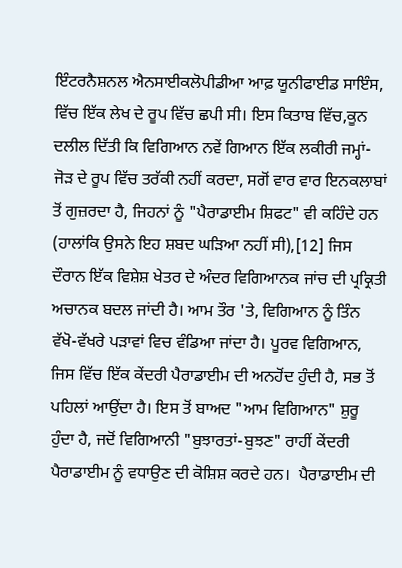ਇੰਟਰਨੈਸ਼ਨਲ ਐਨਸਾਈਕਲੋਪੀਡੀਆ ਆਫ਼ ਯੂਨੀਫਾਈਡ ਸਾਇੰਸ, ਵਿੱਚ ਇੱਕ ਲੇਖ ਦੇ ਰੂਪ ਵਿੱਚ ਛਪੀ ਸੀ। ਇਸ ਕਿਤਾਬ ਵਿੱਚ,ਕੂਨ ਦਲੀਲ ਦਿੱਤੀ ਕਿ ਵਿਗਿਆਨ ਨਵੇਂ ਗਿਆਨ ਇੱਕ ਲਕੀਰੀ ਜਮ੍ਹਾਂ-ਜੋੜ ਦੇ ਰੂਪ ਵਿੱਚ ਤਰੱਕੀ ਨਹੀਂ ਕਰਦਾ, ਸਗੋਂ ਵਾਰ ਵਾਰ ਇਨਕਲਾਬਾਂ ਤੋਂ ਗੁਜ਼ਰਦਾ ਹੈ, ਜਿਹਨਾਂ ਨੂੰ "ਪੈਰਾਡਾਈਮ ਸ਼ਿਫਟ" ਵੀ ਕਹਿੰਦੇ ਹਨ (ਹਾਲਾਂਕਿ ਉਸਨੇ ਇਹ ਸ਼ਬਦ ਘੜਿਆ ਨਹੀਂ ਸੀ),[12] ਜਿਸ ਦੌਰਾਨ ਇੱਕ ਵਿਸ਼ੇਸ਼ ਖੇਤਰ ਦੇ ਅੰਦਰ ਵਿਗਿਆਨਕ ਜਾਂਚ ਦੀ ਪ੍ਰਕ੍ਰਿਤੀ ਅਚਾਨਕ ਬਦਲ ਜਾਂਦੀ ਹੈ। ਆਮ ਤੌਰ 'ਤੇ, ਵਿਗਿਆਨ ਨੂੰ ਤਿੰਨ ਵੱਖੋ-ਵੱਖਰੇ ਪੜਾਵਾਂ ਵਿਚ ਵੰਡਿਆ ਜਾਂਦਾ ਹੈ। ਪੂਰਵ ਵਿਗਿਆਨ, ਜਿਸ ਵਿੱਚ ਇੱਕ ਕੇਂਦਰੀ ਪੈਰਾਡਾਈਮ ਦੀ ਅਨਹੋਂਦ ਹੁੰਦੀ ਹੈ, ਸਭ ਤੋਂ ਪਹਿਲਾਂ ਆਉਂਦਾ ਹੈ। ਇਸ ਤੋਂ ਬਾਅਦ "ਆਮ ਵਿਗਿਆਨ" ਸ਼ੁਰੂ ਹੁੰਦਾ ਹੈ, ਜਦੋਂ ਵਿਗਿਆਨੀ "ਬੁਝਾਰਤਾਂ-ਬੁਝਣ" ਰਾਹੀਂ ਕੇਂਦਰੀ ਪੈਰਾਡਾਈਮ ਨੂੰ ਵਧਾਉਣ ਦੀ ਕੋਸ਼ਿਸ਼ ਕਰਦੇ ਹਨ।  ਪੈਰਾਡਾਈਮ ਦੀ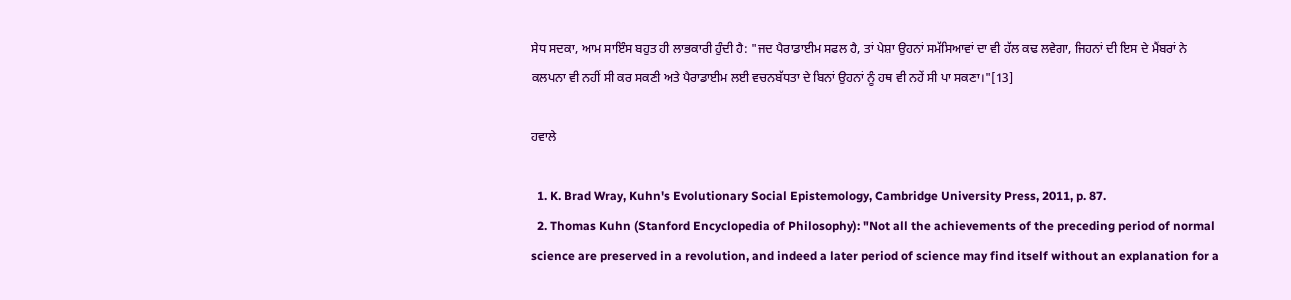ਸੇਧ ਸਦਕਾ, ਆਮ ਸਾਇੰਸ ਬਹੁਤ ਹੀ ਲਾਭਕਾਰੀ ਹੁੰਦੀ ਹੈ: "ਜਦ ਪੈਰਾਡਾਈਮ ਸਫਲ ਹੈ, ਤਾਂ ਪੇਸ਼ਾ ਉਹਨਾਂ ਸਮੱਸਿਆਵਾਂ ਦਾ ਵੀ ਹੱਲ ਕਢ ਲਵੇਗਾ, ਜਿਹਨਾਂ ਦੀ ਇਸ ਦੇ ਮੈਂਬਰਾਂ ਨੇ ਕਲਪਨਾ ਵੀ ਨਹੀਂ ਸੀ ਕਰ ਸਕਣੀ ਅਤੇ ਪੈਰਾਡਾਈਮ ਲਈ ਵਚਨਬੱਧਤਾ ਦੇ ਬਿਨਾਂ ਉਹਨਾਂ ਨੂੰ ਹਥ ਵੀ ਨਹੇਂ ਸੀ ਪਾ ਸਕਣਾ।"[13]

ਹਵਾਲੇ

  1. K. Brad Wray, Kuhn's Evolutionary Social Epistemology, Cambridge University Press, 2011, p. 87.
  2. Thomas Kuhn (Stanford Encyclopedia of Philosophy): "Not all the achievements of the preceding period of normal science are preserved in a revolution, and indeed a later period of science may find itself without an explanation for a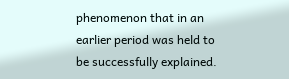phenomenon that in an earlier period was held to be successfully explained.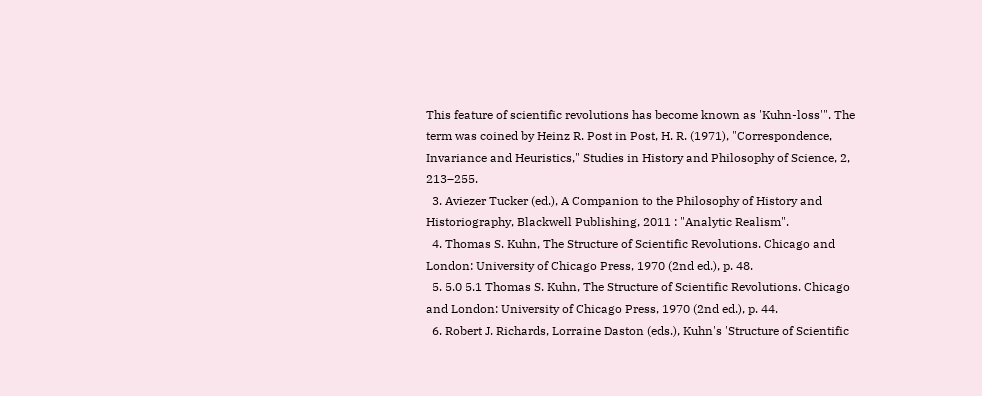This feature of scientific revolutions has become known as 'Kuhn-loss'". The term was coined by Heinz R. Post in Post, H. R. (1971), "Correspondence, Invariance and Heuristics," Studies in History and Philosophy of Science, 2, 213–255.
  3. Aviezer Tucker (ed.), A Companion to the Philosophy of History and Historiography, Blackwell Publishing, 2011 : "Analytic Realism".
  4. Thomas S. Kuhn, The Structure of Scientific Revolutions. Chicago and London: University of Chicago Press, 1970 (2nd ed.), p. 48.
  5. 5.0 5.1 Thomas S. Kuhn, The Structure of Scientific Revolutions. Chicago and London: University of Chicago Press, 1970 (2nd ed.), p. 44.
  6. Robert J. Richards, Lorraine Daston (eds.), Kuhn's 'Structure of Scientific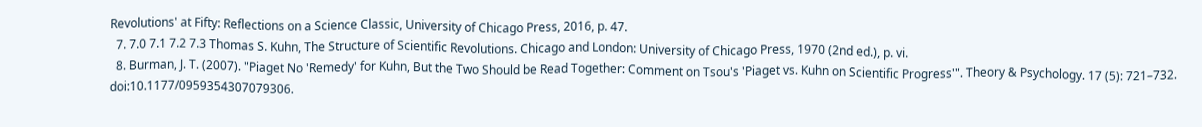Revolutions' at Fifty: Reflections on a Science Classic, University of Chicago Press, 2016, p. 47.
  7. 7.0 7.1 7.2 7.3 Thomas S. Kuhn, The Structure of Scientific Revolutions. Chicago and London: University of Chicago Press, 1970 (2nd ed.), p. vi.
  8. Burman, J. T. (2007). "Piaget No 'Remedy' for Kuhn, But the Two Should be Read Together: Comment on Tsou's 'Piaget vs. Kuhn on Scientific Progress'". Theory & Psychology. 17 (5): 721–732. doi:10.1177/0959354307079306.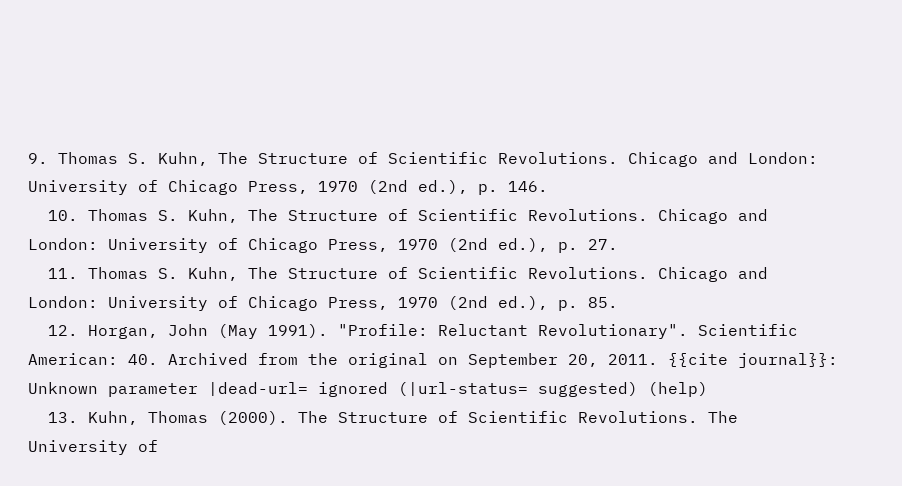9. Thomas S. Kuhn, The Structure of Scientific Revolutions. Chicago and London: University of Chicago Press, 1970 (2nd ed.), p. 146.
  10. Thomas S. Kuhn, The Structure of Scientific Revolutions. Chicago and London: University of Chicago Press, 1970 (2nd ed.), p. 27.
  11. Thomas S. Kuhn, The Structure of Scientific Revolutions. Chicago and London: University of Chicago Press, 1970 (2nd ed.), p. 85.
  12. Horgan, John (May 1991). "Profile: Reluctant Revolutionary". Scientific American: 40. Archived from the original on September 20, 2011. {{cite journal}}: Unknown parameter |dead-url= ignored (|url-status= suggested) (help)
  13. Kuhn, Thomas (2000). The Structure of Scientific Revolutions. The University of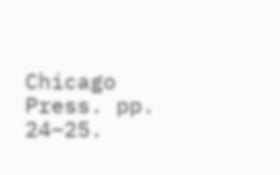Chicago Press. pp. 24–25.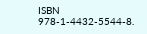ISBN 978-1-4432-5544-8.